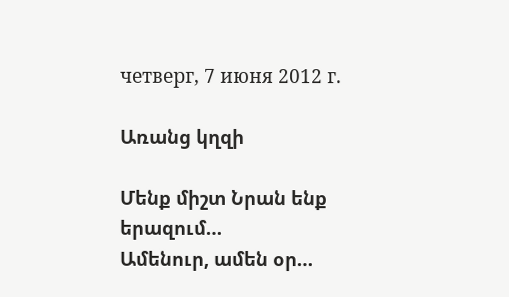четверг, 7 июня 2012 г.

Առանց կղզի

Մենք միշտ Նրան ենք երազում…
Ամենուր, ամեն օր…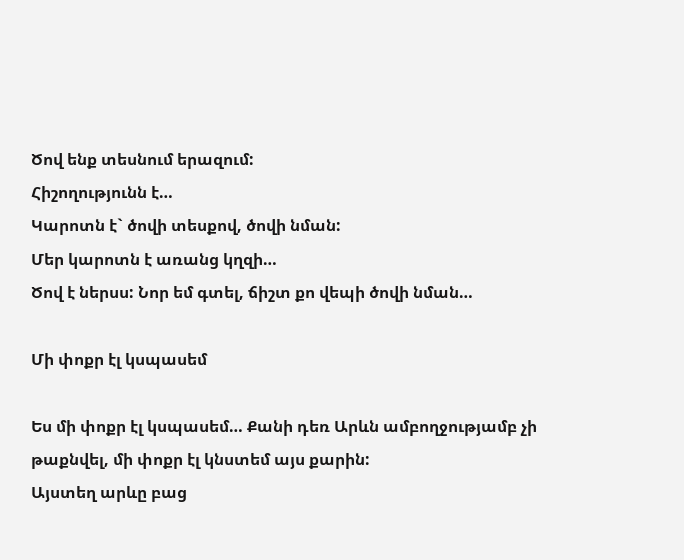Ծով ենք տեսնում երազում:
Հիշողությունն է…
Կարոտն է` ծովի տեսքով, ծովի նման:
Մեր կարոտն է առանց կղզի…
Ծով է ներսս: Նոր եմ գտել, ճիշտ քո վեպի ծովի նման…

Մի փոքր էլ կսպասեմ

Ես մի փոքր էլ կսպասեմ… Քանի դեռ Արևն ամբողջությամբ չի թաքնվել, մի փոքր էլ կնստեմ այս քարին:
Այստեղ արևը բաց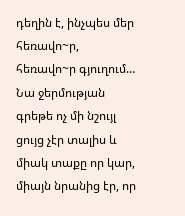դեղին է, ինչպես մեր հեռավո~ր, հեռավո~ր գյուղում… Նա ջերմության գրեթե ոչ մի նշույլ ցույց չէր տալիս և միակ տաքը որ կար, միայն նրանից էր, որ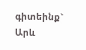գիտեինք` Արև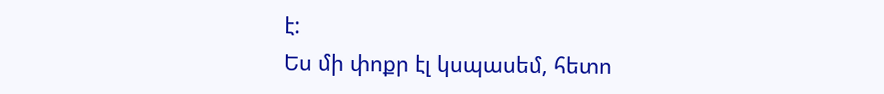է:
Ես մի փոքր էլ կսպասեմ, հետո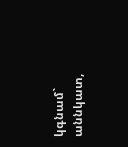կգնամ` աննկատ,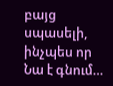բայց սպասելի, ինչպես որ Նա է գնում…